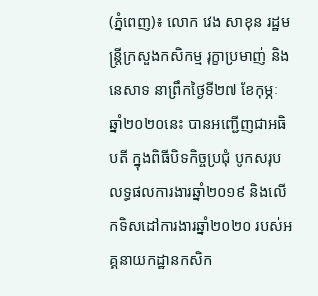(ភ្នំពេញ)៖ លោក វេង សាខុន រដ្ឋមន្ដ្រីក្រសួងកសិកម្ម រុក្ខាប្រមាញ់ និងនេសាទ នាព្រឹកថ្ងៃទី២៧ ខែកុម្ភៈ ឆ្នាំ២០២០នេះ បានអញ្ជើញជាអធិបតី ក្នុងពិធីបិទកិច្ចប្រជុំ បូកសរុបលទ្ធផលការងារឆ្នាំ២០១៩ និងលើកទិសដៅការងារឆ្នាំ២០២០ របស់អគ្គនាយកដ្ឋានកសិក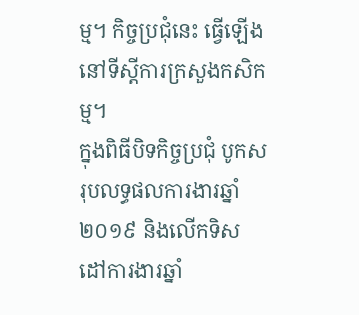ម្ម។ កិច្ចប្រជុំនេះ ធ្វើឡើងនៅទីស្ដីការក្រសួងកសិកម្ម។
ក្នុងពិធីបិទកិច្ចប្រជុំ បូកសរុបលទ្ធផលការងារឆ្នាំ២០១៩ និងលើកទិសដៅការងារឆ្នាំ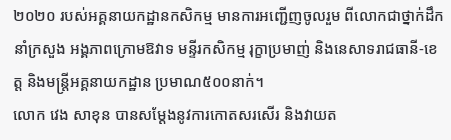២០២០ របស់អគ្គនាយកដ្ឋានកសិកម្ម មានការអញ្ជើញចូលរួម ពីលោកជាថ្នាក់ដឹកនាំក្រសួង អង្គភាពក្រោមឱវាទ មន្ទីរកសិកម្ម រុក្ខាប្រមាញ់ និងនេសាទរាជធានី-ខេត្ត និងមន្រ្តីអគ្គនាយកដ្ឋាន ប្រមាណ៥០០នាក់។
លោក វេង សាខុន បានសម្តែងនូវការកោតសរសើរ និងវាយត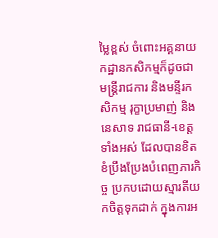ម្លៃខ្ពស់ ចំពោះអគ្គនាយកដ្ឋានកសិកម្មក៏ដូចជា មន្រ្តីរាជការ និងមន្ទីរកសិកម្ម រុក្ខាប្រមាញ់ និងនេសាទ រាជធានី-ខេត្តទាំងអស់ ដែលបានខិតខំប្រឹងប្រែងបំពេញភារកិច្ច ប្រកបដោយស្មារតីយកចិត្តទុកដាក់ ក្នុងការអ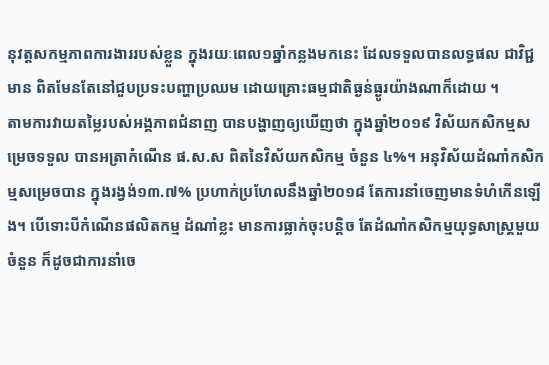នុវត្តសកម្មភាពការងាររបស់ខ្លួន ក្នុងរយៈពេល១ឆ្នាំកន្លងមកនេះ ដែលទទួលបានលទ្ធផល ជាវិជ្ជមាន ពិតមែនតែនៅជួបប្រទះបញ្ហាប្រឈម ដោយគ្រោះធម្មជាតិធ្ងន់ធ្ងូរយ៉ាងណាក៏ដោយ ។
តាមការវាយតម្លៃរបស់អង្គភាពជំនាញ បានបង្ហាញឲ្យឃើញថា ក្នុងឆ្នាំ២០១៩ វិស័យកសិកម្មសម្រេចទទួល បានអត្រាកំណើន ផ.ស.ស ពិតនៃវិស័យកសិកម្ម ចំនួន ៤%។ អនុវិស័យដំណាំកសិកម្មសម្រេចបាន ក្នុងរង្វង់១៣.៧% ប្រហាក់ប្រហែលនឹងឆ្នាំ២០១៨ តែការនាំចេញមានទំហំកើនឡើង។ បើទោះបីកំណើនផលិតកម្ម ដំណាំខ្លះ មានការធ្លាក់ចុះបន្តិច តែដំណាំកសិកម្មយុទ្ធសាស្រ្តមួយចំនួន ក៏ដូចជាការនាំចេ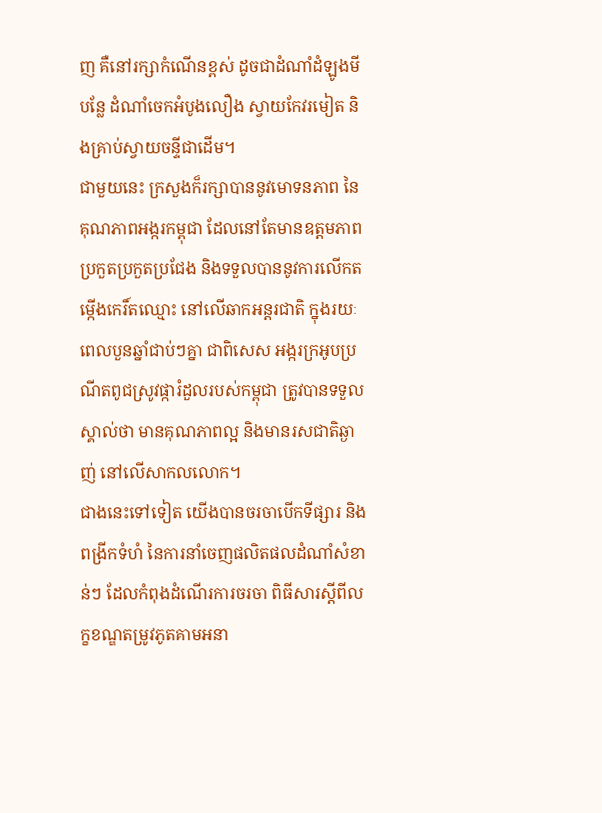ញ គឺនៅរក្សាកំណើនខ្ពស់ ដូចជាដំណាំដំឡូងមី បន្លែ ដំណាំចេកអំបូងលឿង ស្វាយកែវរមៀត និងគ្រាប់ស្វាយចន្ទីជាដើម។
ជាមួយនេះ ក្រសួងក៏រក្សាបាននូវមោទនភាព នៃគុណភាពអង្ករកម្ពុជា ដែលនៅតែមានឧត្តមភាពប្រកួតប្រកួតប្រជែង និងទទួលបាននូវការលើកតម្កើងកេរិ៍តឈ្មោះ នៅលើឆាកអន្តរជាតិ ក្នុងរយៈពេលបួនឆ្នាំជាប់ៗគ្នា ជាពិសេស អង្ករក្រអូបប្រណីតពូជស្រូវផ្ការំដួលរបស់កម្ពុជា ត្រូវបានទទួលស្គាល់ថា មានគុណភាពល្អ និងមានរសជាតិឆ្ងាញ់ នៅលើសាកលលោក។
ជាងនេះទៅទៀត យើងបានចរចាបើកទីផ្សារ និងពង្រីកទំហំ នៃការនាំចេញផលិតផលដំណាំសំខាន់ៗ ដែលកំពុងដំណើរការចរចា ពិធីសារស្តីពីលក្ខខណ្ឌតម្រូវភូតគាមអនា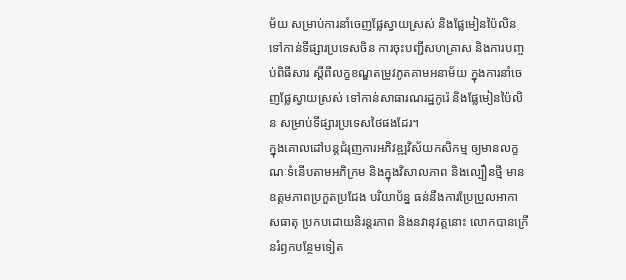ម័យ សម្រាប់ការនាំចេញផ្លែស្វាយស្រស់ និងផ្លែមៀនប៉ៃលិន ទៅកាន់ទីផ្សារប្រទេសចិន ការចុះបញ្ជីសហគ្រាស និងការបញ្ចប់ពិធីសារ ស្តីពីលក្ខខណ្ឌតម្រូវភូតគាមអនាម័យ ក្នុងការនាំចេញផ្លែស្វាយស្រស់ ទៅកាន់សាធារណរដ្ឋកូរ៉េ និងផ្លែមៀនប៉ៃលិន សម្រាប់ទីផ្សារប្រទេសថៃផងដែរ។
ក្នុងគោលដៅបន្តជំរុញការអភិវឌ្ឍវិស័យកសិកម្ម ឲ្យមានលក្ខណៈទំនើបតាមអភិក្រម និងក្នុងវិសាលភាព និងល្បឿនថ្មី មានឧត្តមភាពប្រកួតប្រជែង បរិយាប័ន្ន ធន់នឹងការប្រែប្រួលអាកាសធាតុ ប្រកបដោយនិរន្តរភាព និងនវានុវត្តនោះ លោកបានក្រើនរំឭកបន្ថែមទៀត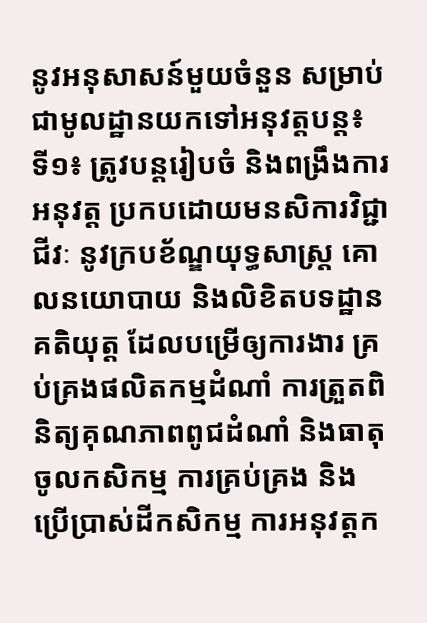នូវអនុសាសន៍មួយចំនួន សម្រាប់ជាមូលដ្ឋានយកទៅអនុវត្តបន្ត៖
ទី១៖ ត្រូវបន្តរៀបចំ និងពង្រឹងការអនុវត្ត ប្រកបដោយមនសិការវិជ្ជាជីវៈ នូវក្របខ័ណ្ឌយុទ្ធសាស្ត្រ គោលនយោបាយ និងលិខិតបទដ្ឋានគតិយុត្ត ដែលបម្រើឲ្យការងារ គ្រប់គ្រងផលិតកម្មដំណាំ ការត្រួតពិនិត្យគុណភាពពូជដំណាំ និងធាតុចូលកសិកម្ម ការគ្រប់គ្រង និងប្រើប្រាស់ដីកសិកម្ម ការអនុវត្តក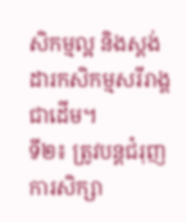សិកម្មល្អ និងស្តង់ដារកសិកម្មសរីរាង្គជាដើម។
ទី២៖ ត្រូវបន្តជំរុញការសិក្សា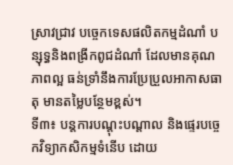ស្រាវជ្រាវ បច្ចេកទេសផលិតកម្មដំណាំ បន្សុទ្ធនិងពង្រីកពូជដំណាំ ដែលមានគុណភាពល្អ ធន់ទ្រាំនឹងការប្រែប្រួលអាកាសធាតុ មានតម្លៃបន្ថែមខ្ពស់។
ទី៣៖ បន្តការបណ្តុះបណ្តាល និងផ្ទេរបច្ចេកវិទ្យាកសិកម្មទំនើប ដោយ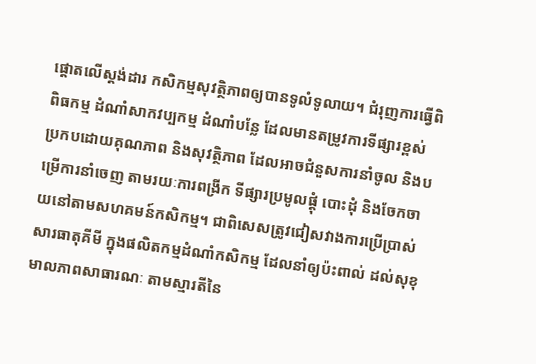ផ្តោតលើស្តង់ដារ កសិកម្មសុវត្ថិភាពឲ្យបានទូលំទូលាយ។ ជំរុញការធ្វើពិពិធកម្ម ដំណាំសាកវប្បកម្ម ដំណាំបន្លែ ដែលមានតម្រូវការទីផ្សារខ្ពស់ ប្រកបដោយគុណភាព និងសុវត្ថិភាព ដែលអាចជំនួសការនាំចូល និងបម្រើការនាំចេញ តាមរយៈការពង្រីក ទីផ្សារប្រមូលផ្តុំ បោះដុំ និងចែកចាយនៅតាមសហគមន៍កសិកម្ម។ ជាពិសេសត្រូវជៀសវាងការប្រើប្រាស់សារធាតុគីមី ក្នុងផលិតកម្មដំណាំកសិកម្ម ដែលនាំឲ្យប៉ះពាល់ ដល់សុខុមាលភាពសាធារណៈ តាមស្មារតីនៃ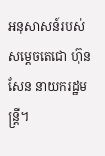អនុសាសន៍របស់សម្តេចតេជោ ហ៊ុន សែន នាយករដ្ឋមន្រ្តី។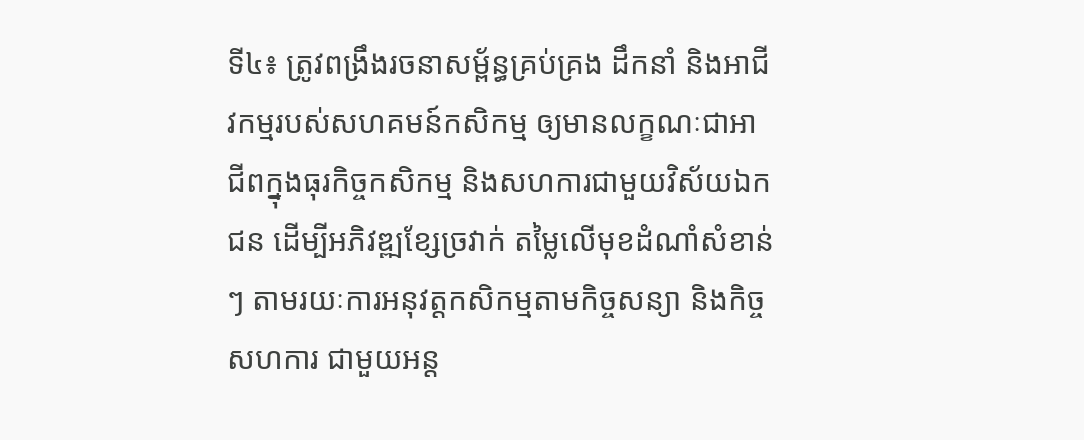ទី៤៖ ត្រូវពង្រឹងរចនាសម្ព័ន្ធគ្រប់គ្រង ដឹកនាំ និងអាជីវកម្មរបស់សហគមន៍កសិកម្ម ឲ្យមានលក្ខណៈជាអាជីពក្នុងធុរកិច្ចកសិកម្ម និងសហការជាមួយវិស័យឯកជន ដើម្បីអភិវឌ្ឍខ្សែច្រវាក់ តម្លៃលើមុខដំណាំសំខាន់ៗ តាមរយៈការអនុវត្តកសិកម្មតាមកិច្ចសន្យា និងកិច្ចសហការ ជាមួយអន្ត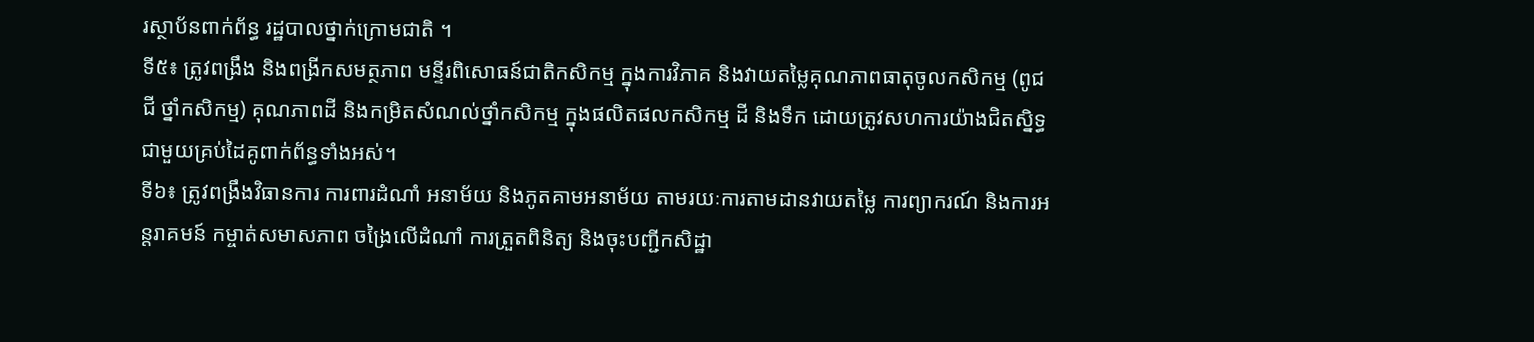រស្ថាប័នពាក់ព័ន្ធ រដ្ឋបាលថ្នាក់ក្រោមជាតិ ។
ទី៥៖ ត្រូវពង្រឹង និងពង្រីកសមត្ថភាព មន្ទីរពិសោធន៍ជាតិកសិកម្ម ក្នុងការវិភាគ និងវាយតម្លៃគុណភាពធាតុចូលកសិកម្ម (ពូជ ជី ថ្នាំកសិកម្ម) គុណភាពដី និងកម្រិតសំណល់ថ្នាំកសិកម្ម ក្នុងផលិតផលកសិកម្ម ដី និងទឹក ដោយត្រូវសហការយ៉ាងជិតស្និទ្ធ ជាមួយគ្រប់ដៃគូពាក់ព័ន្ធទាំងអស់។
ទី៦៖ ត្រូវពង្រឹងវិធានការ ការពារដំណាំ អនាម័យ និងភូតគាមអនាម័យ តាមរយៈការតាមដានវាយតម្លៃ ការព្យាករណ៍ និងការអន្តរាគមន៍ កម្ចាត់សមាសភាព ចង្រៃលើដំណាំ ការត្រួតពិនិត្យ និងចុះបញ្ជីកសិដ្ឋា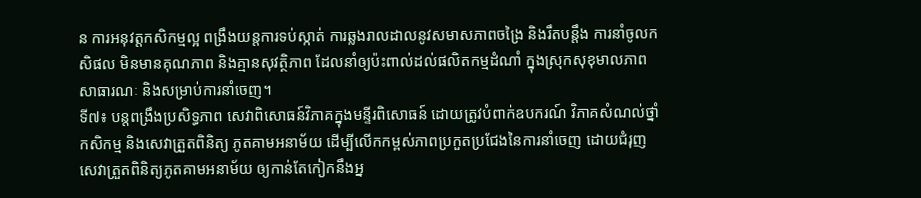ន ការអនុវត្តកសិកម្មល្អ ពង្រឹងយន្តការទប់ស្កាត់ ការឆ្លងរាលដាលនូវសមាសភាពចង្រៃ និងរឹតបន្តឹង ការនាំចូលកសិផល មិនមានគុណភាព និងគ្មានសុវត្ថិភាព ដែលនាំឲ្យប៉ះពាល់ដល់ផលិតកម្មដំណាំ ក្នុងស្រុកសុខុមាលភាពសាធារណៈ និងសម្រាប់ការនាំចេញ។
ទី៧៖ បន្តពង្រឹងប្រសិទ្ធភាព សេវាពិសោធន៍វិភាគក្នុងមន្ទីរពិសោធន៍ ដោយត្រូវបំពាក់ឧបករណ៍ វិភាគសំណល់ថ្នាំកសិកម្ម និងសេវាត្រួតពិនិត្យ ភូតគាមអនាម័យ ដើម្បីលើកកម្ពស់ភាពប្រកួតប្រជែងនៃការនាំចេញ ដោយជំរុញសេវាត្រួតពិនិត្យភូតគាមអនាម័យ ឲ្យកាន់តែកៀកនឹងអ្ន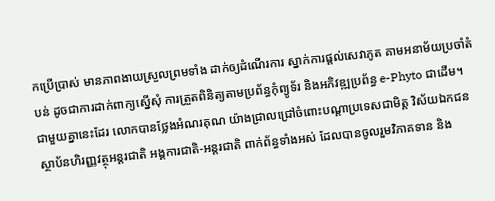កប្រើប្រាស់ មានភាពងាយស្រួលព្រមទាំង ដាក់ឲ្យដំណើរការ ស្នាក់ការផ្តល់សេវាភូត គាមអនាម័យប្រចាំតំបន់ ដូចជាការដាក់ពាក្យស្នើសុំ ការត្រួតពិនិត្យតាមប្រព័ន្ធកុំព្យូទ័រ និងអភិវឌ្ឍប្រព័ន្ធ e-Phyto ជាដើម។
ជាមួយគ្នានេះដែរ លោកបានថ្លែងអំណរគុណ យ៉ាងជ្រាលជ្រៅចំពោះបណ្តាប្រទេសជាមិត្ត វិស័យឯកជន ស្ថាប័នហិរញ្ញវត្ថុអន្តរជាតិ អង្គការជាតិ-អន្តរជាតិ ពាក់ព័ន្ធទាំងអស់ ដែលបានចូលរួមវិភាគទាន និង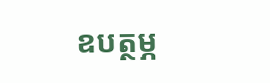ឧបត្ថម្ភ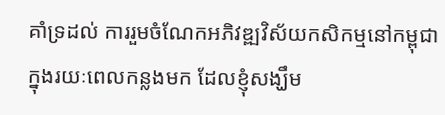គាំទ្រដល់ ការរួមចំណែកអភិវឌ្ឍវិស័យកសិកម្មនៅកម្ពុជា ក្នុងរយៈពេលកន្លងមក ដែលខ្ញុំសង្ឃឹម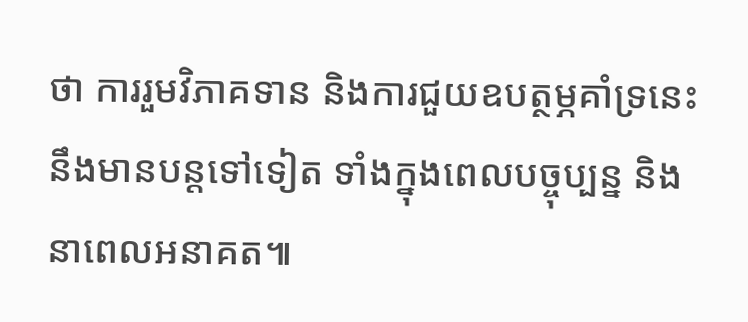ថា ការរួមវិភាគទាន និងការជួយឧបត្ថម្ភគាំទ្រនេះ នឹងមានបន្តទៅទៀត ទាំងក្នុងពេលបច្ចុប្បន្ន និងនាពេលអនាគត៕